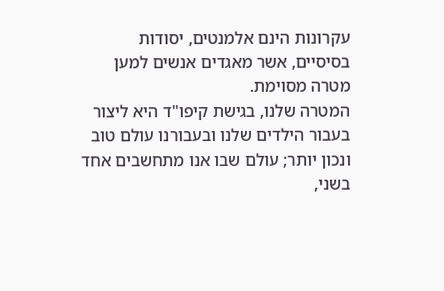עקרונות הינם אלמנטים, יסודות בסיסיים, אשר מאגדים אנשים למען מטרה מסוימת.
המטרה שלנו, בגישת קיפו"ד היא ליצור בעבור הילדים שלנו ובעבורנו עולם טוב ונכון יותר; עולם שבו אנו מתחשבים אחד בשני,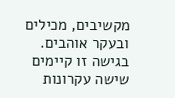מקשיבים, מכילים ובעקר אוהבים.
בגישה זו קיימים שישה עקרונות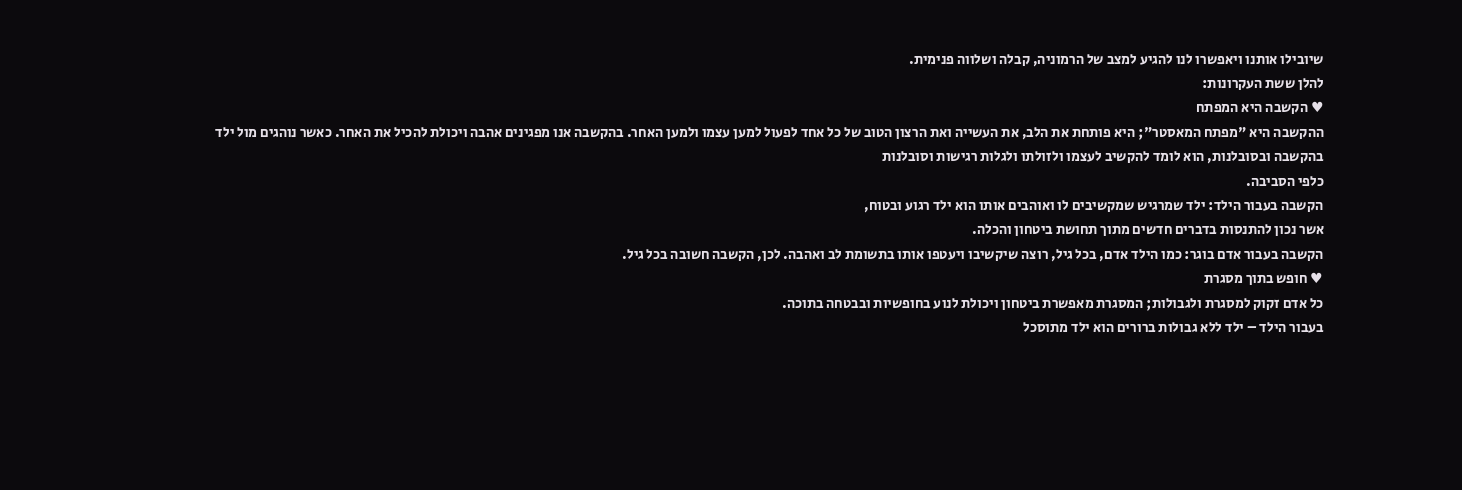שיובילו אותנו ויאפשרו לנו להגיע למצב של הרמוניה, קבלה ושלווה פנימית.
להלן ששת העקרונות:
♥ הקשבה היא המפתח
ההקשבה היא "מפתח המאסטר"; היא פותחת את הלב, את העשייה ואת הרצון הטוב של כל אחד לפעול למען עצמו ולמען האחר. בהקשבה אנו מפגינים אהבה ויכולת להכיל את האחר. כאשר נוהגים מול ילד
בהקשבה ובסובלנות, הוא לומד להקשיב לעצמו ולזולתו ולגלות רגישות וסובלנות
כלפי הסביבה.
הקשבה בעבור הילד: ילד שמרגיש שמקשיבים לו ואוהבים אותו הוא ילד רגוע ובטוח,
אשר נכון להתנסות בדברים חדשים מתוך תחושת ביטחון והכלה.
הקשבה בעבור אדם בוגר: כמו הילד אדם, בכל גיל, רוצה שיקשיבו ויעטפו אותו בתשומת לב ואהבה. לכן, הקשבה חשובה בכל גיל.
♥ חופש בתוך מסגרת
כל אדם זקוק למסגרת ולגבולות; המסגרת מאפשרת ביטחון ויכולת לנוע בחופשיות ובבטחה בתוכה.
בעבור הילד – ילד ללא גבולות ברורים הוא ילד מתוסכל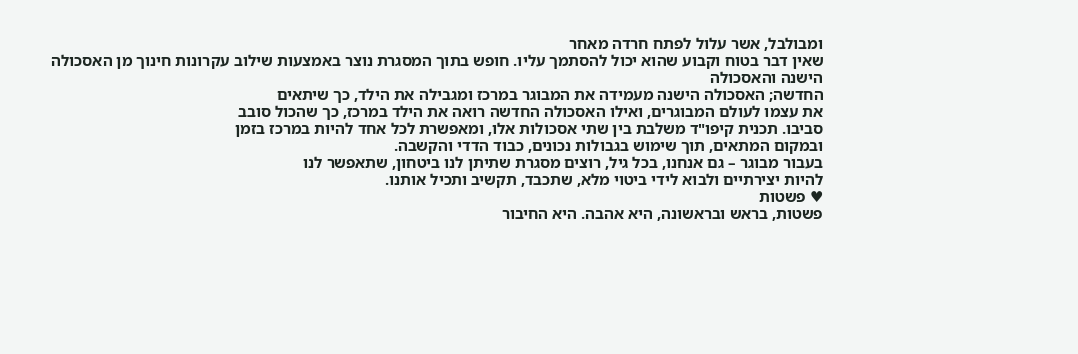ומבולבל, אשר עלול לפתח חרדה מאחר
שאין דבר בטוח וקבוע שהוא יכול להסתמך עליו. חופש בתוך המסגרת נוצר באמצעות שילוב עקרונות חינוך מן האסכולה הישנה והאסכולה
החדשה; האסכולה הישנה מעמידה את המבוגר במרכז ומגבילה את הילד, כך שיתאים
את עצמו לעולם המבוגרים, ואילו האסכולה החדשה רואה את הילד במרכז, כך שהכול סובב
סביבו. תכנית קיפו"ד משלבת בין שתי אסכולות אלו, ומאפשרת לכל אחד להיות במרכז בזמן
ובמקום המתאים, תוך שימוש בגבולות נכונים, כבוד הדדי והקשבה.
בעבור מבוגר – גם אנחנו, בכל גיל, רוצים מסגרת שתיתן לנו ביטחון, שתאפשר לנו
להיות יצירתיים ולבוא לידי ביטוי מלא, שתכבד, תקשיב ותכיל אותנו.
♥ פשטות
פשטות, בראש ובראשונה, היא אהבה. היא החיבור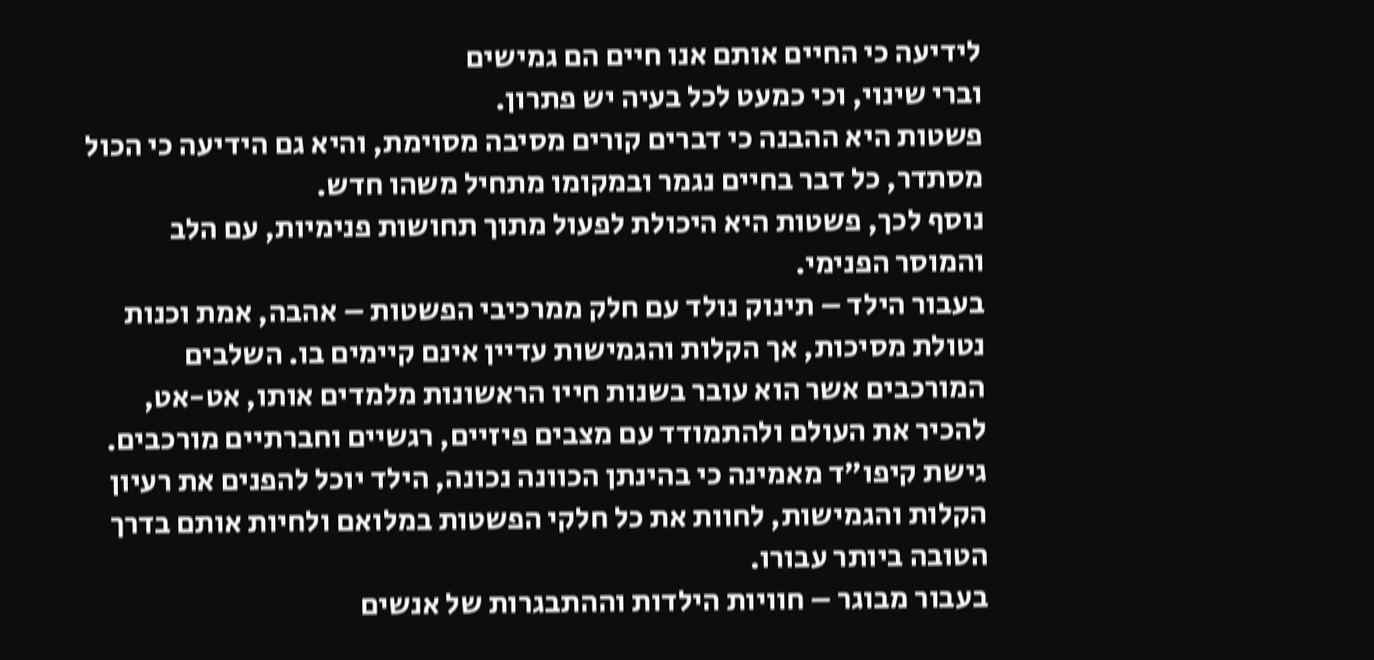לידיעה כי החיים אותם אנו חיים הם גמישים
וברי שינוי, וכי כמעט לכל בעיה יש פתרון.
פשטות היא ההבנה כי דברים קורים מסיבה מסוימת, והיא גם הידיעה כי הכול מסתדר, כל דבר בחיים נגמר ובמקומו מתחיל משהו חדש.
נוסף לכך, פשטות היא היכולת לפעול מתוך תחושות פנימיות, עם הלב והמוסר הפנימי.
בעבור הילד – תינוק נולד עם חלק ממרכיבי הפשטות – אהבה, אמת וכנות נטולת מסיכות, אך הקלות והגמישות עדיין אינם קיימים בו. השלבים המורכבים אשר הוא עובר בשנות חייו הראשונות מלמדים אותו, אט-אט, להכיר את העולם ולהתמודד עם מצבים פיזיים, רגשיים וחברתיים מורכבים.
גישת קיפו"ד מאמינה כי בהינתן הכוונה נכונה, הילד יוכל להפנים את רעיון הקלות והגמישות, לחוות את כל חלקי הפשטות במלואם ולחיות אותם בדרך הטובה ביותר עבורו.
בעבור מבוגר – חוויות הילדות וההתבגרות של אנשים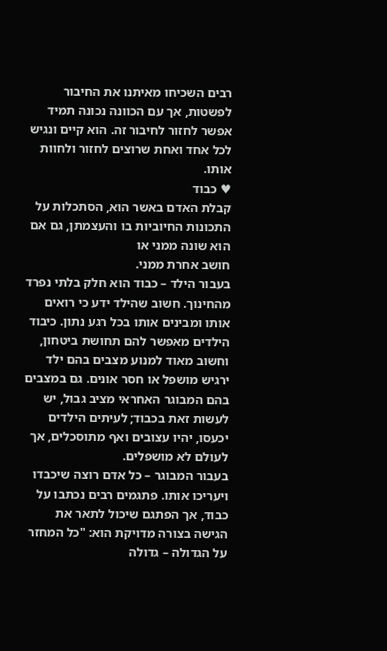רבים השכיחו מאיתנו את החיבור לפשטות, אך עם הכוונה נכונה תמיד אפשר לחזור לחיבור זה. הוא קיים ונגיש לכל אחד ואחת שרוצים לחזור ולחוות אותו.
♥ כבוד
קבלת האדם באשר הוא, הסתכלות על התכונות החיוביות בו והעצמתן, גם אם הוא שונה ממני או
חושב אחרת ממני.
בעבור הילד – כבוד הוא חלק בלתי נפרד מהחינוך. חשוב שהילד ידע כי רואים אותו ומבינים אותו בכל רגע נתון. כיבוד הילדים מאפשר להם תחושת ביטחון, וחשוב מאוד למנוע מצבים בהם ילד ירגיש מושפל או חסר אונים. גם במצבים בהם המבוגר האחראי מציב גבול, יש לעשות זאת בכבוד; לעיתים הילדים יכעסו, יהיו עצובים ואף מתוסכלים, אך לעולם לא מושפלים.
בעבור המבוגר – כל אדם רוצה שיכבדו ויעריכו אותו. פתגמים רבים נכתבו על כבוד, אך הפתגם שיכול לתאר את הגישה בצורה מדויקת הוא: "כל המחזר על הגדולה – גדולה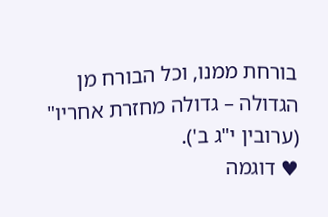בורחת ממנו, וכל הבורח מן הגדולה – גדולה מחזרת אחריו" (ערובין י"ג ב').
♥ דוגמה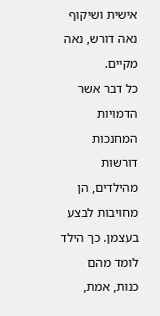אישית ושיקוף
נאה דורש, נאה מקיים.
כל דבר אשר הדמויות המחנכות דורשות מהילדים, הן מחויבות לבצע בעצמן. כך הילד לומד מהם כנות, אמת,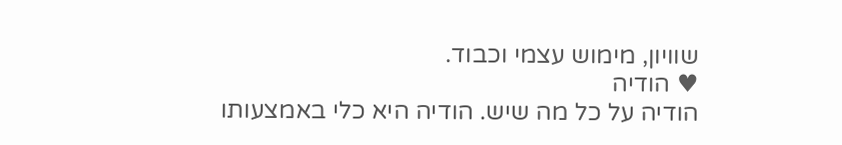שוויון, מימוש עצמי וכבוד.
♥ הודיה
הודיה על כל מה שיש. הודיה היא כלי באמצעותו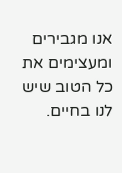אנו מגבירים ומעצימים את כל הטוב שיש לנו בחיים.